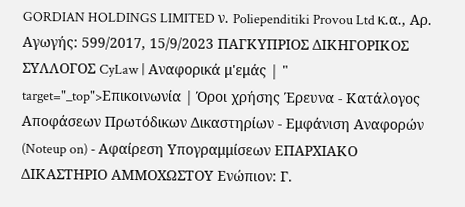GORDIAN HOLDINGS LIMITED ν. Poliependitiki Provou Ltd κ.α., Αρ. Αγωγής: 599/2017, 15/9/2023 ΠΑΓΚΥΠΡΙΟΣ ΔΙΚΗΓΟΡΙΚΟΣ ΣΥΛΛΟΓΟΣ CyLaw | Αναφορικά μ'εμάς | " target="_top">Επικοινωνία | Όροι χρήσης Έρευνα - Κατάλογος Αποφάσεων Πρωτόδικων Δικαστηρίων - Εμφάνιση Αναφορών (Noteup on) - Αφαίρεση Υπογραμμίσεων ΕΠΑΡΧΙΑΚΟ ΔΙΚΑΣΤΗΡΙΟ ΑΜΜΟΧΩΣΤΟΥ Ενώπιον: Γ.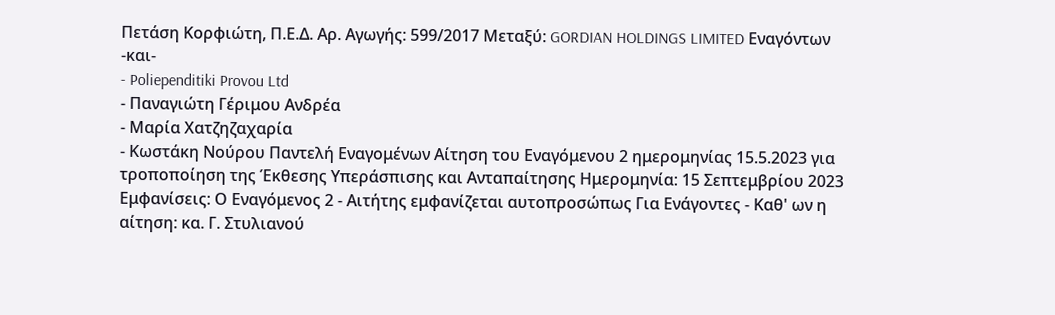Πετάση Κορφιώτη, Π.Ε.Δ. Αρ. Αγωγής: 599/2017 Μεταξύ: GORDIAN HOLDINGS LIMITED Εναγόντων -και-
- Poliependitiki Provou Ltd
- Παναγιώτη Γέριμου Ανδρέα
- Μαρία Χατζηζαχαρία
- Κωστάκη Νούρου Παντελή Εναγομένων Αίτηση του Εναγόμενου 2 ημερομηνίας 15.5.2023 για τροποποίηση της Έκθεσης Υπεράσπισης και Ανταπαίτησης Ημερομηνία: 15 Σεπτεμβρίου 2023 Εμφανίσεις: Ο Εναγόμενος 2 - Αιτήτης εμφανίζεται αυτοπροσώπως Για Ενάγοντες - Καθ' ων η αίτηση: κα. Γ. Στυλιανού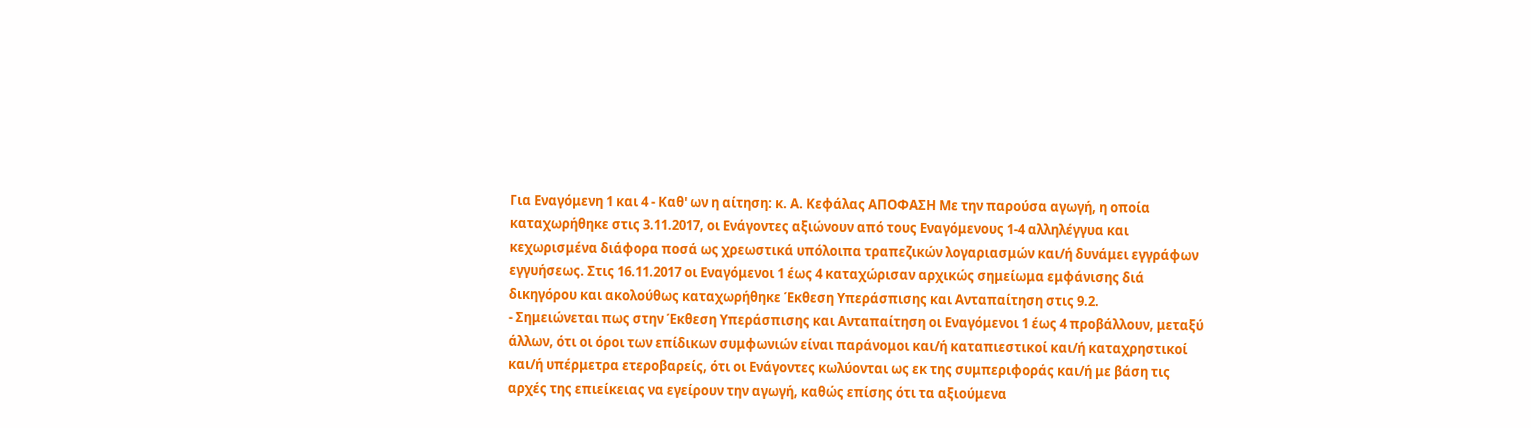Για Εναγόμενη 1 και 4 - Καθ' ων η αίτηση: κ. Α. Κεφάλας ΑΠΟΦΑΣΗ Με την παρούσα αγωγή, η οποία καταχωρήθηκε στις 3.11.2017, οι Ενάγοντες αξιώνουν από τους Εναγόμενους 1-4 αλληλέγγυα και κεχωρισμένα διάφορα ποσά ως χρεωστικά υπόλοιπα τραπεζικών λογαριασμών και/ή δυνάμει εγγράφων εγγυήσεως. Στις 16.11.2017 οι Εναγόμενοι 1 έως 4 καταχώρισαν αρχικώς σημείωμα εμφάνισης διά δικηγόρου και ακολούθως καταχωρήθηκε Έκθεση Υπεράσπισης και Ανταπαίτηση στις 9.2.
- Σημειώνεται πως στην Έκθεση Υπεράσπισης και Ανταπαίτηση οι Εναγόμενοι 1 έως 4 προβάλλουν, μεταξύ άλλων, ότι οι όροι των επίδικων συμφωνιών είναι παράνομοι και/ή καταπιεστικοί και/ή καταχρηστικοί και/ή υπέρμετρα ετεροβαρείς, ότι οι Ενάγοντες κωλύονται ως εκ της συμπεριφοράς και/ή με βάση τις αρχές της επιείκειας να εγείρουν την αγωγή, καθώς επίσης ότι τα αξιούμενα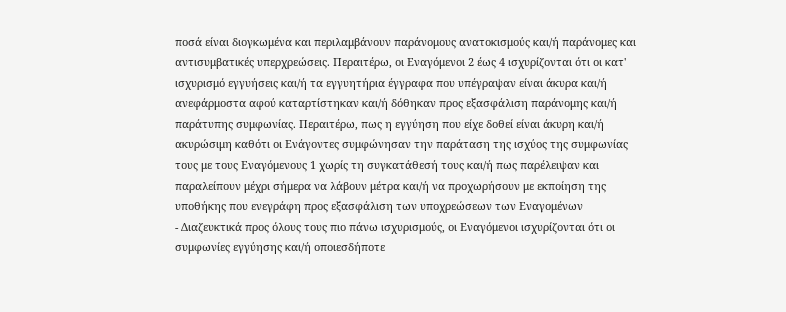ποσά είναι διογκωμένα και περιλαμβάνουν παράνομους ανατοκισμούς και/ή παράνομες και αντισυμβατικές υπερχρεώσεις. Περαιτέρω, οι Εναγόμενοι 2 έως 4 ισχυρίζονται ότι οι κατ' ισχυρισμό εγγυήσεις και/ή τα εγγυητήρια έγγραφα που υπέγραψαν είναι άκυρα και/ή ανεφάρμοστα αφού καταρτίστηκαν και/ή δόθηκαν προς εξασφάλιση παράνομης και/ή παράτυπης συμφωνίας. Περαιτέρω, πως η εγγύηση που είχε δοθεί είναι άκυρη και/ή ακυρώσιμη καθότι οι Ενάγοντες συμφώνησαν την παράταση της ισχύος της συμφωνίας τους με τους Εναγόμενους 1 χωρίς τη συγκατάθεσή τους και/ή πως παρέλειψαν και παραλείπουν μέχρι σήμερα να λάβουν μέτρα και/ή να προχωρήσουν με εκποίηση της υποθήκης που ενεγράφη προς εξασφάλιση των υποχρεώσεων των Εναγομένων
- Διαζευκτικά προς όλους τους πιο πάνω ισχυρισμούς, οι Εναγόμενοι ισχυρίζονται ότι οι συμφωνίες εγγύησης και/ή οποιεσδήποτε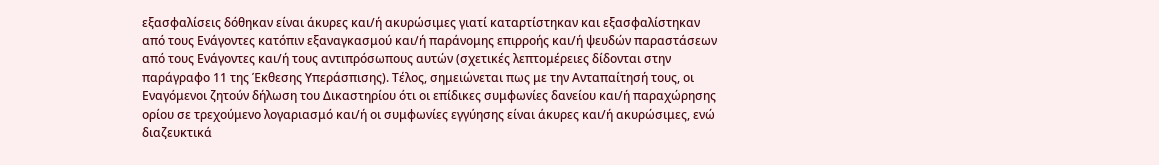εξασφαλίσεις δόθηκαν είναι άκυρες και/ή ακυρώσιμες γιατί καταρτίστηκαν και εξασφαλίστηκαν από τους Ενάγοντες κατόπιν εξαναγκασμού και/ή παράνομης επιρροής και/ή ψευδών παραστάσεων από τους Ενάγοντες και/ή τους αντιπρόσωπους αυτών (σχετικές λεπτομέρειες δίδονται στην παράγραφο 11 της Έκθεσης Υπεράσπισης). Τέλος, σημειώνεται πως με την Ανταπαίτησή τους, οι Εναγόμενοι ζητούν δήλωση του Δικαστηρίου ότι οι επίδικες συμφωνίες δανείου και/ή παραχώρησης ορίου σε τρεχούμενο λογαριασμό και/ή οι συμφωνίες εγγύησης είναι άκυρες και/ή ακυρώσιμες, ενώ διαζευκτικά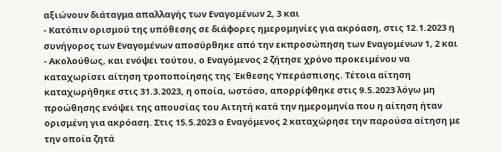αξιώνουν διάταγμα απαλλαγής των Εναγομένων 2, 3 και
- Κατόπιν ορισμού της υπόθεσης σε διάφορες ημερομηνίες για ακρόαση, στις 12.1.2023 η συνήγορος των Εναγομένων αποσύρθηκε από την εκπροσώπηση των Εναγομένων 1, 2 και
- Ακολούθως, και ενόψει τούτου, ο Εναγόμενος 2 ζήτησε χρόνο προκειμένου να καταχωρίσει αίτηση τροποποίησης της Έκθεσης Υπεράσπισης. Τέτοια αίτηση καταχωρήθηκε στις 31.3.2023, η οποία, ωστόσο, απορρίφθηκε στις 9.5.2023 λόγω μη προώθησης ενόψει της απουσίας του Αιτητή κατά την ημερομηνία που η αίτηση ήταν ορισμένη για ακρόαση. Στις 15.5.2023 ο Εναγόμενος 2 καταχώρησε την παρούσα αίτηση με την οποία ζητά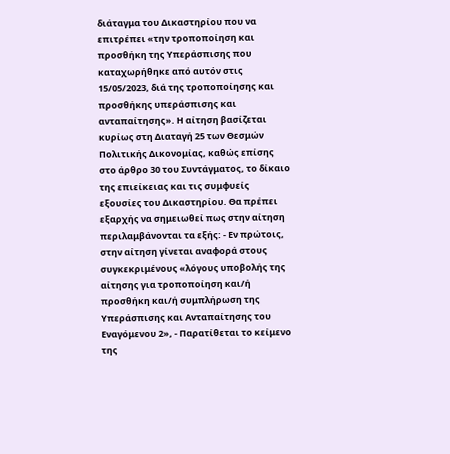διάταγμα του Δικαστηρίου που να επιτρέπει «την τροποποίηση και προσθήκη της Υπεράσπισης που καταχωρήθηκε από αυτόν στις 15/05/2023, διά της τροποποίησης και προσθήκης υπεράσπισης και ανταπαίτησης». Η αίτηση βασίζεται κυρίως στη Διαταγή 25 των Θεσμών Πολιτικής Δικονομίας, καθώς επίσης στο άρθρο 30 του Συντάγματος, το δίκαιο της επιείκειας και τις συμφυείς εξουσίες του Δικαστηρίου. Θα πρέπει εξαρχής να σημειωθεί πως στην αίτηση περιλαμβάνονται τα εξής: - Εν πρώτοις, στην αίτηση γίνεται αναφορά στους συγκεκριμένους «λόγους υποβολής της αίτησης για τροποποίηση και/ή προσθήκη και/ή συμπλήρωση της Υπεράσπισης και Ανταπαίτησης του Εναγόμενου 2», - Παρατίθεται το κείμενο της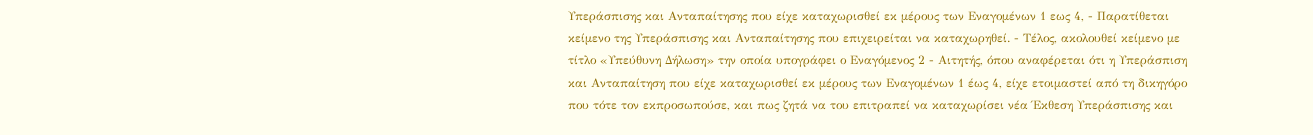Υπεράσπισης και Ανταπαίτησης που είχε καταχωρισθεί εκ μέρους των Εναγομένων 1 εως 4, - Παρατίθεται κείμενο της Υπεράσπισης και Ανταπαίτησης που επιχειρείται να καταχωρηθεί. - Τέλος, ακολουθεί κείμενο με τίτλο «Υπεύθυνη Δήλωση» την οποία υπογράφει ο Εναγόμενος 2 - Αιτητής, όπου αναφέρεται ότι η Υπεράσπιση και Ανταπαίτηση που είχε καταχωρισθεί εκ μέρους των Εναγομένων 1 έως 4, είχε ετοιμαστεί από τη δικηγόρο που τότε τον εκπροσωπούσε, και πως ζητά να του επιτραπεί να καταχωρίσει νέα Έκθεση Υπεράσπισης και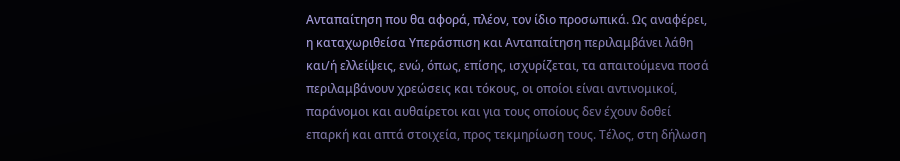Ανταπαίτηση που θα αφορά, πλέον, τον ίδιο προσωπικά. Ως αναφέρει, η καταχωριθείσα Υπεράσπιση και Ανταπαίτηση περιλαμβάνει λάθη και/ή ελλείψεις, ενώ, όπως, επίσης, ισχυρίζεται, τα απαιτούμενα ποσά περιλαμβάνουν χρεώσεις και τόκους, οι οποίοι είναι αντινομικοί, παράνομοι και αυθαίρετοι και για τους οποίους δεν έχουν δοθεί επαρκή και απτά στοιχεία, προς τεκμηρίωση τους. Τέλος, στη δήλωση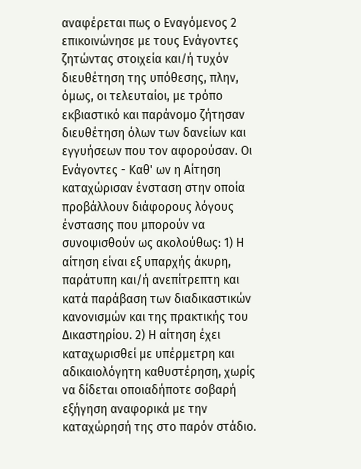αναφέρεται πως ο Εναγόμενος 2 επικοινώνησε με τους Ενάγοντες ζητώντας στοιχεία και/ή τυχόν διευθέτηση της υπόθεσης, πλην, όμως, οι τελευταίοι, με τρόπο εκβιαστικό και παράνομο ζήτησαν διευθέτηση όλων των δανείων και εγγυήσεων που τον αφορούσαν. Οι Ενάγοντες - Καθ' ων η Αίτηση καταχώρισαν ένσταση στην οποία προβάλλουν διάφορους λόγους ένστασης που μπορούν να συνοψισθούν ως ακολούθως: 1) Η αίτηση είναι εξ υπαρχής άκυρη, παράτυπη και/ή ανεπίτρεπτη και κατά παράβαση των διαδικαστικών κανονισμών και της πρακτικής του Δικαστηρίου. 2) Η αίτηση έχει καταχωρισθεί με υπέρμετρη και αδικαιολόγητη καθυστέρηση, χωρίς να δίδεται οποιαδήποτε σοβαρή εξήγηση αναφορικά με την καταχώρησή της στο παρόν στάδιο.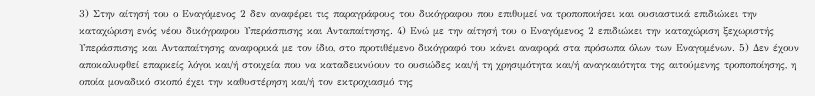3) Στην αίτησή του ο Εναγόμενος 2 δεν αναφέρει τις παραγράφους του δικόγραφου που επιθυμεί να τροποποιήσει και ουσιαστικά επιδιώκει την καταχώριση ενός νέου δικόγραφου Υπεράσπισης και Ανταπαίτησης. 4) Ενώ με την αίτησή του ο Εναγόμενος 2 επιδιώκει την καταχώριση ξεχωριστής Υπεράσπισης και Ανταπαίτησης αναφορικά με τον ίδιο, στο προτιθέμενο δικόγραφό του κάνει αναφορά στα πρόσωπα όλων των Εναγομένων. 5) Δεν έχουν αποκαλυφθεί επαρκείς λόγοι και/ή στοιχεία που να καταδεικνύουν το ουσιώδες και/ή τη χρησιμότητα και/ή αναγκαιότητα της αιτούμενης τροποποίησης, η οποία μοναδικό σκοπό έχει την καθυστέρηση και/ή τον εκτροχιασμό της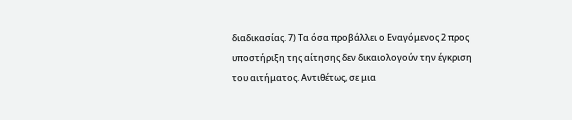διαδικασίας. 7) Τα όσα προβάλλει ο Εναγόμενος 2 προς υποστήριξη της αίτησης δεν δικαιολογούν την έγκριση του αιτήματος. Αντιθέτως, σε μια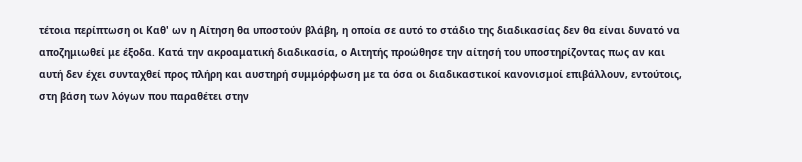τέτοια περίπτωση οι Καθ' ων η Αίτηση θα υποστούν βλάβη, η οποία σε αυτό το στάδιο της διαδικασίας δεν θα είναι δυνατό να αποζημιωθεί με έξοδα. Κατά την ακροαματική διαδικασία, ο Αιτητής προώθησε την αίτησή του υποστηρίζοντας πως αν και αυτή δεν έχει συνταχθεί προς πλήρη και αυστηρή συμμόρφωση με τα όσα οι διαδικαστικοί κανονισμοί επιβάλλουν, εντούτοις, στη βάση των λόγων που παραθέτει στην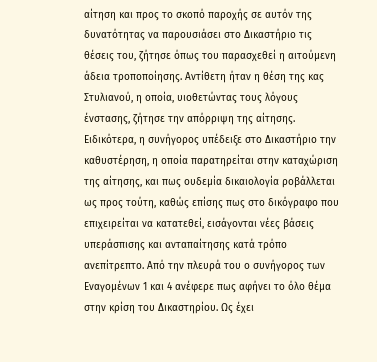αίτηση και προς το σκοπό παροχής σε αυτόν της δυνατότητας να παρουσιάσει στο Δικαστήριο τις θέσεις του, ζήτησε όπως του παρασχεθεί η αιτούμενη άδεια τροποποίησης. Αντίθετη ήταν η θέση της κας Στυλιανού, η οποία, υιοθετώντας τους λόγους ένστασης, ζήτησε την απόρριψη της αίτησης. Ειδικότερα, η συνήγορος υπέδειξε στο Δικαστήριο την καθυστέρηση, η οποία παρατηρείται στην καταχώριση της αίτησης, και πως ουδεμία δικαιολογία ροβάλλεται ως προς τούτη, καθώς επίσης πως στο δικόγραφο που επιχειρείται να κατατεθεί, εισάγονται νέες βάσεις υπεράσπισης και ανταπαίτησης κατά τρόπο ανεπίτρεπτο. Από την πλευρά του ο συνήγορος των Εναγομένων 1 και 4 ανέφερε πως αφήνει το όλο θέμα στην κρίση του Δικαστηρίου. Ως έχει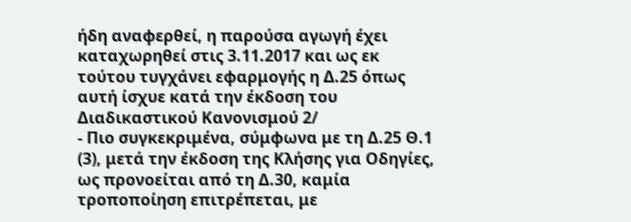ήδη αναφερθεί, η παρούσα αγωγή έχει καταχωρηθεί στις 3.11.2017 και ως εκ τούτου τυγχάνει εφαρμογής η Δ.25 όπως αυτή ίσχυε κατά την έκδοση του Διαδικαστικού Κανονισμού 2/
- Πιο συγκεκριμένα, σύμφωνα με τη Δ.25 Θ.1
(3), μετά την έκδοση της Κλήσης για Οδηγίες, ως προνοείται από τη Δ.30, καμία τροποποίηση επιτρέπεται, με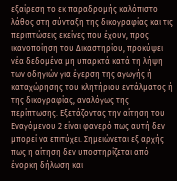εξαίρεση το εκ παραδρομής καλόπιστο λάθος στη σύνταξη της δικογραφίας και τις περιπτώσεις εκείνες που έχουν, προς ικανοποίηση του Δικαστηρίου, προκύψει νέα δεδομένα μη υπαρκτά κατά τη λήψη των οδηγιών για έγερση της αγωγής ή καταχώρησης του κλητήριου εντάλματος ή της δικογραφίας, αναλόγως της περίπτωσης. Εξετάζοντας την αίτηση του Εναγόμενου 2 είναι φανερό πως αυτή δεν μπορεί να επιτύχει. Σημειώνεται εξ αρχής πως η αίτηση δεν υποστηρίζεται από ένορκη δήλωση και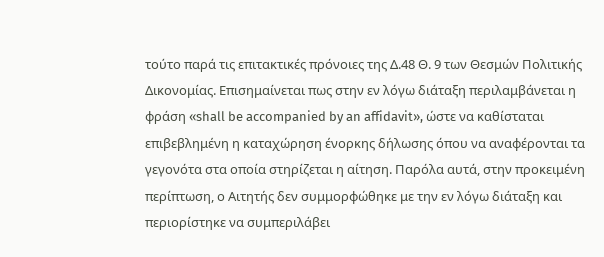τούτο παρά τις επιτακτικές πρόνοιες της Δ.48 Θ. 9 των Θεσμών Πολιτικής Δικονομίας. Επισημαίνεται πως στην εν λόγω διάταξη περιλαμβάνεται η φράση «shall be accompanied by an affidavit», ώστε να καθίσταται επιβεβλημένη η καταχώρηση ένορκης δήλωσης όπου να αναφέρονται τα γεγονότα στα οποία στηρίζεται η αίτηση. Παρόλα αυτά, στην προκειμένη περίπτωση, ο Αιτητής δεν συμμορφώθηκε με την εν λόγω διάταξη και περιορίστηκε να συμπεριλάβει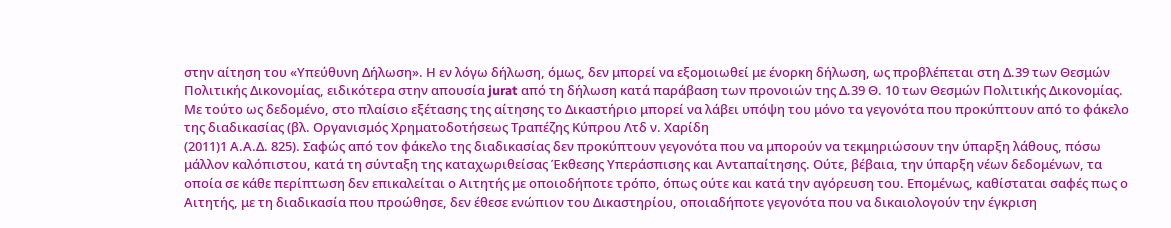στην αίτηση του «Υπεύθυνη Δήλωση». Η εν λόγω δήλωση, όμως, δεν μπορεί να εξομοιωθεί με ένορκη δήλωση, ως προβλέπεται στη Δ.39 των Θεσμών Πολιτικής Δικονομίας, ειδικότερα στην απουσία jurat από τη δήλωση κατά παράβαση των προνοιών της Δ.39 Θ. 10 των Θεσμών Πολιτικής Δικονομίας. Με τούτο ως δεδομένο, στο πλαίσιο εξέτασης της αίτησης το Δικαστήριο μπορεί να λάβει υπόψη του μόνο τα γεγονότα που προκύπτουν από το φάκελο της διαδικασίας (βλ. Οργανισμός Χρηματοδοτήσεως Τραπέζης Κύπρου Λτδ ν. Χαρίδη
(2011)1 Α.Α.Δ. 825). Σαφώς από τον φάκελο της διαδικασίας δεν προκύπτουν γεγονότα που να μπορούν να τεκμηριώσουν την ύπαρξη λάθους, πόσω μάλλον καλόπιστου, κατά τη σύνταξη της καταχωριθείσας Έκθεσης Υπεράσπισης και Ανταπαίτησης. Ούτε, βέβαια, την ύπαρξη νέων δεδομένων, τα οποία σε κάθε περίπτωση δεν επικαλείται ο Αιτητής με οποιοδήποτε τρόπο, όπως ούτε και κατά την αγόρευση του. Επομένως, καθίσταται σαφές πως ο Αιτητής, με τη διαδικασία που προώθησε, δεν έθεσε ενώπιον του Δικαστηρίου, οποιαδήποτε γεγονότα που να δικαιολογούν την έγκριση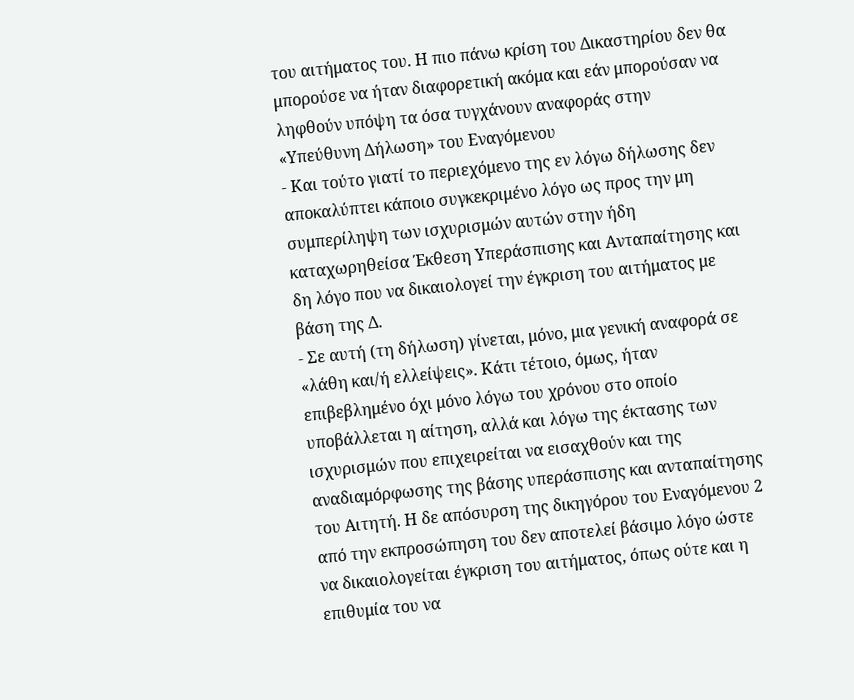του αιτήματος του. Η πιο πάνω κρίση του Δικαστηρίου δεν θα μπορούσε να ήταν διαφορετική ακόμα και εάν μπορούσαν να ληφθούν υπόψη τα όσα τυγχάνουν αναφοράς στην «Υπεύθυνη Δήλωση» του Εναγόμενου
- Και τούτο γιατί το περιεχόμενο της εν λόγω δήλωσης δεν αποκαλύπτει κάποιο συγκεκριμένο λόγο ως προς την μη συμπερίληψη των ισχυρισμών αυτών στην ήδη καταχωρηθείσα Έκθεση Υπεράσπισης και Ανταπαίτησης και δη λόγο που να δικαιολογεί την έγκριση του αιτήματος με βάση της Δ.
- Σε αυτή (τη δήλωση) γίνεται, μόνο, μια γενική αναφορά σε «λάθη και/ή ελλείψεις». Κάτι τέτοιο, όμως, ήταν επιβεβλημένο όχι μόνο λόγω του χρόνου στο οποίο υποβάλλεται η αίτηση, αλλά και λόγω της έκτασης των ισχυρισμών που επιχειρείται να εισαχθούν και της αναδιαμόρφωσης της βάσης υπεράσπισης και ανταπαίτησης του Αιτητή. Η δε απόσυρση της δικηγόρου του Εναγόμενου 2 από την εκπροσώπηση του δεν αποτελεί βάσιμο λόγο ώστε να δικαιολογείται έγκριση του αιτήματος, όπως ούτε και η επιθυμία του να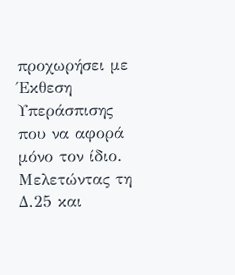προχωρήσει με Έκθεση Υπεράσπισης που να αφορά μόνο τον ίδιο. Μελετώντας τη Δ.25 και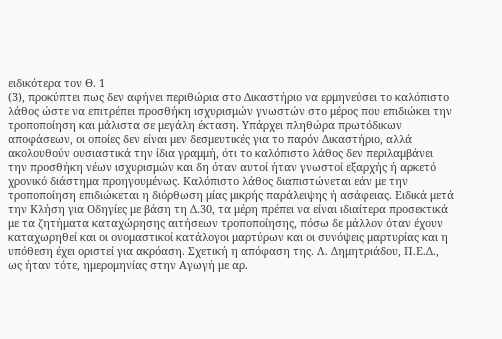ειδικότερα τον Θ. 1
(3), προκύπτει πως δεν αφήνει περιθώρια στο Δικαστήριο να ερμηνεύσει το καλόπιστο λάθος ώστε να επιτρέπει προσθήκη ισχυρισμών γνωστών στο μέρος που επιδιώκει την τροποποίηση και μάλιστα σε μεγάλη έκταση. Υπάρχει πληθώρα πρωτόδικων αποφάσεων, οι οποίες δεν είναι μεν δεσμευτικές για το παρόν Δικαστήριο, αλλά ακολουθούν ουσιαστικά την ίδια γραμμή, ότι το καλόπιστο λάθος δεν περιλαμβάνει την προσθήκη νέων ισχυρισμών και δη όταν αυτοί ήταν γνωστοί εξαρχής ή αρκετό χρονικό διάστημα προηγουμένως. Καλόπιστο λάθος διαπιστώνεται εάν με την τροποποίηση επιδιώκεται η διόρθωση μίας μικρής παράλειψης ή ασάφειας. Ειδικά μετά την Κλήση για Οδηγίες με βάση τη Δ.30, τα μέρη πρέπει να είναι ιδιαίτερα προσεκτικά με τα ζητήματα καταχώρησης αιτήσεων τροποποίησης, πόσω δε μάλλον όταν έχουν καταχωρηθεί και οι ονομαστικοί κατάλογοι μαρτύρων και οι συνόψεις μαρτυρίας και η υπόθεση έχει οριστεί για ακρόαση. Σχετική η απόφαση της. Λ. Δημητριάδου, Π.Ε.Δ., ως ήταν τότε, ημερομηνίας στην Αγωγή με αρ.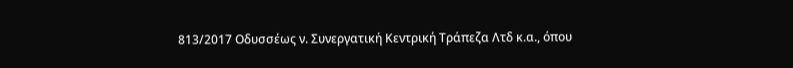813/2017 Οδυσσέως ν. Συνεργατική Κεντρική Τράπεζα Λτδ κ.α., όπου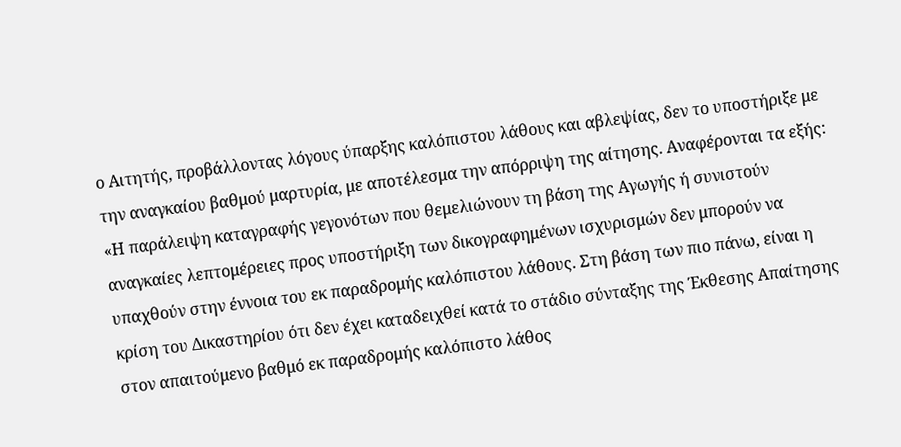ο Αιτητής, προβάλλοντας λόγους ύπαρξης καλόπιστου λάθους και αβλεψίας, δεν το υποστήριξε με την αναγκαίου βαθμού μαρτυρία, με αποτέλεσμα την απόρριψη της αίτησης. Αναφέρονται τα εξής: «Η παράλειψη καταγραφής γεγονότων που θεμελιώνουν τη βάση της Αγωγής ή συνιστούν αναγκαίες λεπτομέρειες προς υποστήριξη των δικογραφημένων ισχυρισμών δεν μπορούν να υπαχθούν στην έννοια του εκ παραδρομής καλόπιστου λάθους. Στη βάση των πιο πάνω, είναι η κρίση του Δικαστηρίου ότι δεν έχει καταδειχθεί κατά το στάδιο σύνταξης της Έκθεσης Απαίτησης στον απαιτούμενο βαθμό εκ παραδρομής καλόπιστο λάθος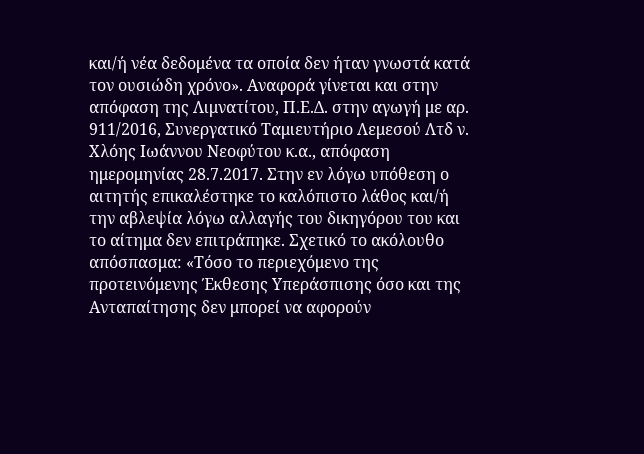και/ή νέα δεδομένα τα οποία δεν ήταν γνωστά κατά τον ουσιώδη χρόνο». Αναφορά γίνεται και στην απόφαση της Λιμνατίτου, Π.Ε.Δ. στην αγωγή με αρ. 911/2016, Συνεργατικό Ταμιευτήριο Λεμεσού Λτδ ν. Χλόης Ιωάννου Νεοφύτου κ.α., απόφαση ημερομηνίας 28.7.2017. Στην εν λόγω υπόθεση ο αιτητής επικαλέστηκε το καλόπιστο λάθος και/ή την αβλεψία λόγω αλλαγής του δικηγόρου του και το αίτημα δεν επιτράπηκε. Σχετικό το ακόλουθο απόσπασμα: «Τόσο το περιεχόμενο της προτεινόμενης Έκθεσης Υπεράσπισης όσο και της Ανταπαίτησης δεν μπορεί να αφορούν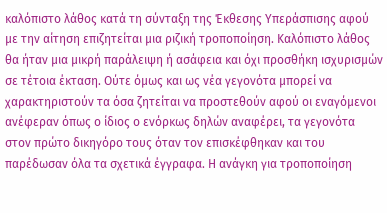καλόπιστο λάθος κατά τη σύνταξη της Έκθεσης Υπεράσπισης αφού με την αίτηση επιζητείται μια ριζική τροποποίηση. Καλόπιστο λάθος θα ήταν μια μικρή παράλειψη ή ασάφεια και όχι προσθήκη ισχυρισμών σε τέτοια έκταση. Ούτε όμως και ως νέα γεγονότα μπορεί να χαρακτηριστούν τα όσα ζητείται να προστεθούν αφού οι εναγόμενοι ανέφεραν όπως ο ίδιος ο ενόρκως δηλών αναφέρει, τα γεγονότα στον πρώτο δικηγόρο τους όταν τον επισκέφθηκαν και του παρέδωσαν όλα τα σχετικά έγγραφα. Η ανάγκη για τροποποίηση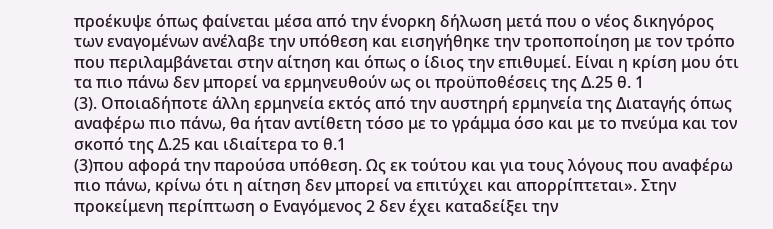προέκυψε όπως φαίνεται μέσα από την ένορκη δήλωση μετά που ο νέος δικηγόρος των εναγομένων ανέλαβε την υπόθεση και εισηγήθηκε την τροποποίηση με τον τρόπο που περιλαμβάνεται στην αίτηση και όπως ο ίδιος την επιθυμεί. Είναι η κρίση μου ότι τα πιο πάνω δεν μπορεί να ερμηνευθούν ως οι προϋποθέσεις της Δ.25 θ. 1
(3). Οποιαδήποτε άλλη ερμηνεία εκτός από την αυστηρή ερμηνεία της Διαταγής όπως αναφέρω πιο πάνω, θα ήταν αντίθετη τόσο με το γράμμα όσο και με το πνεύμα και τον σκοπό της Δ.25 και ιδιαίτερα το θ.1
(3)που αφορά την παρούσα υπόθεση. Ως εκ τούτου και για τους λόγους που αναφέρω πιο πάνω, κρίνω ότι η αίτηση δεν μπορεί να επιτύχει και απορρίπτεται». Στην προκείμενη περίπτωση ο Εναγόμενος 2 δεν έχει καταδείξει την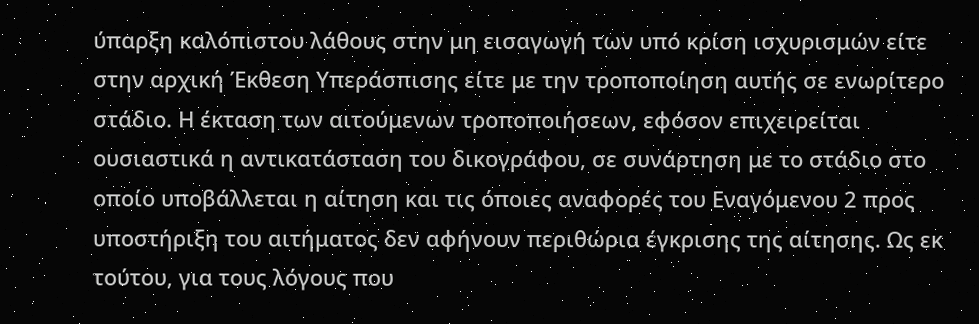ύπαρξη καλόπιστου λάθους στην μη εισαγωγή των υπό κρίση ισχυρισμών είτε στην αρχική Έκθεση Υπεράσπισης είτε με την τροποποίηση αυτής σε ενωρίτερο στάδιο. Η έκταση των αιτούμενων τροποποιήσεων, εφόσον επιχειρείται ουσιαστικά η αντικατάσταση του δικογράφου, σε συνάρτηση με το στάδιο στο οποίο υποβάλλεται η αίτηση και τις όποιες αναφορές του Εναγόμενου 2 προς υποστήριξη του αιτήματος δεν αφήνουν περιθώρια έγκρισης της αίτησης. Ως εκ τούτου, για τους λόγους που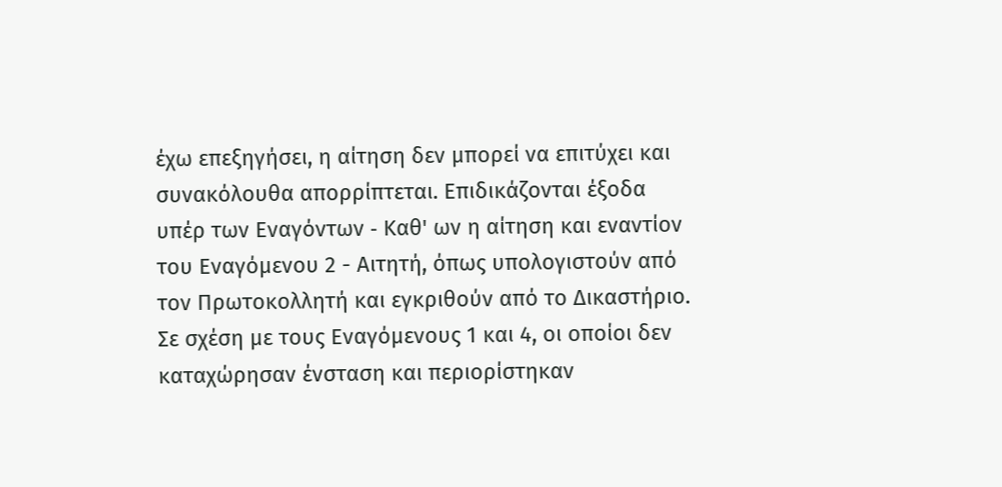έχω επεξηγήσει, η αίτηση δεν μπορεί να επιτύχει και συνακόλουθα απορρίπτεται. Επιδικάζονται έξοδα υπέρ των Εναγόντων ‑ Καθ' ων η αίτηση και εναντίον του Εναγόμενου 2 - Αιτητή, όπως υπολογιστούν από τον Πρωτοκολλητή και εγκριθούν από το Δικαστήριο. Σε σχέση με τους Εναγόμενους 1 και 4, οι οποίοι δεν καταχώρησαν ένσταση και περιορίστηκαν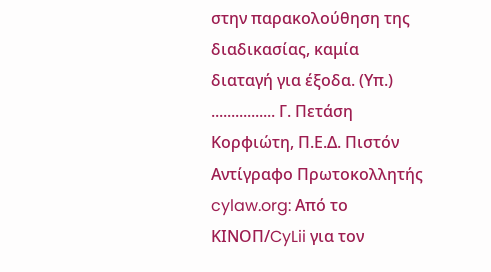στην παρακολούθηση της διαδικασίας, καμία διαταγή για έξοδα. (Υπ.) ................ Γ. Πετάση Κορφιώτη, Π.Ε.Δ. Πιστόν Αντίγραφο Πρωτοκολλητής cylaw.org: Από το ΚΙΝOΠ/CyLii για τον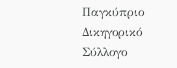Παγκύπριο Δικηγορικό Σύλλογο